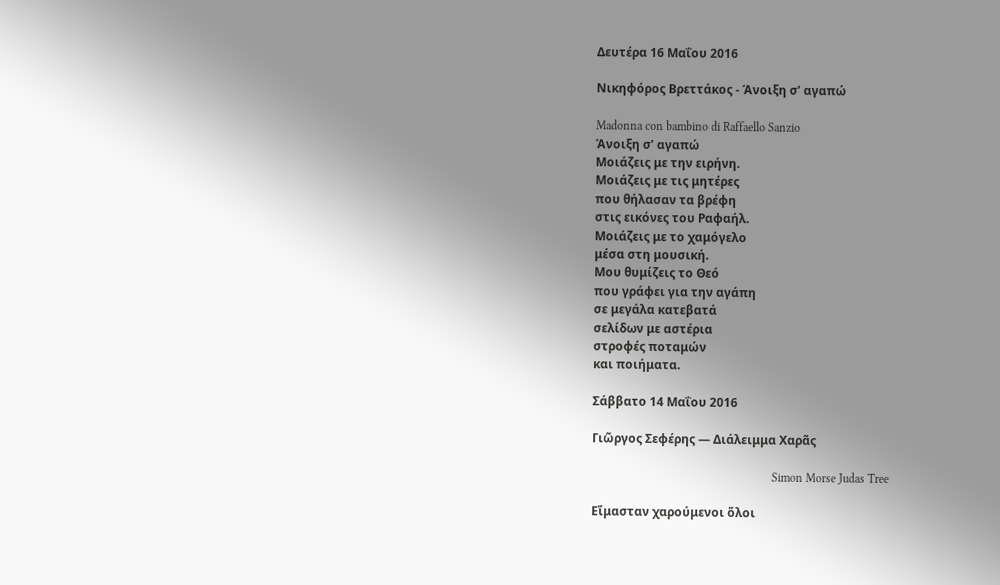Δευτέρα 16 Μαΐου 2016

Νικηφόρος Βρεττάκος - Άνοιξη σ’ αγαπώ

Madonna con bambino di Raffaello Sanzio
Άνοιξη σ’ αγαπώ
Μοιάζεις με την ειρήνη.
Μοιάζεις με τις μητέρες
που θήλασαν τα βρέφη
στις εικόνες του Ραφαήλ.
Μοιάζεις με το χαμόγελο
μέσα στη μουσική.
Μου θυμίζεις το Θεό
που γράφει για την αγάπη
σε μεγάλα κατεβατά
σελίδων με αστέρια
στροφές ποταμών
και ποιήματα.

Σάββατο 14 Μαΐου 2016

Γιῶργος Σεφέρης — Διάλειμμα Χαρᾶς

                                                            Simon Morse Judas Tree

Εἴμασταν χαρούμενοι ὅλοι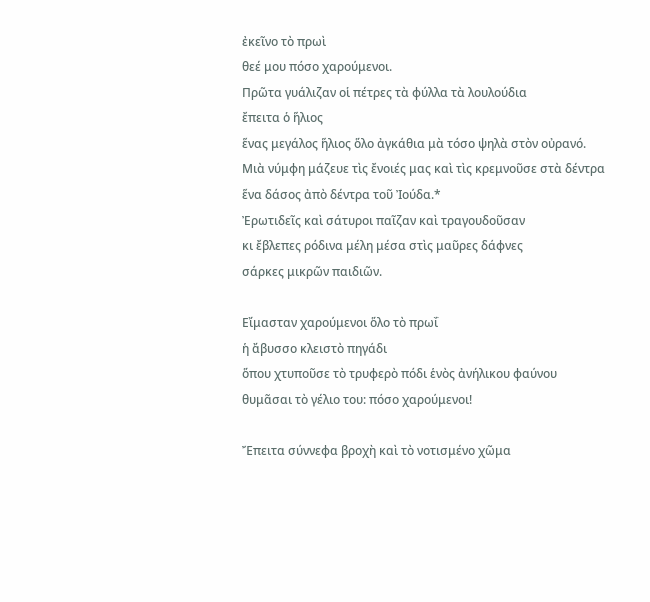ἐκεῖνο τὸ πρωὶ
θεέ μου πόσο χαρούμενοι.
Πρῶτα γυάλιζαν οἱ πέτρες τὰ φύλλα τὰ λουλούδια
ἔπειτα ὁ ἥλιος
ἕνας μεγάλος ἥλιος ὅλο ἀγκάθια μὰ τόσο ψηλὰ στὸν οὐρανό.
Μιὰ νύμφη μάζευε τὶς ἔνοιές μας καὶ τὶς κρεμνοῦσε στὰ δέντρα
ἕνα δάσος ἀπὸ δέντρα τοῦ Ἰούδα.*
Ἐρωτιδεῖς καὶ σάτυροι παῖζαν καὶ τραγουδοῦσαν
κι ἔβλεπες ρόδινα μέλη μέσα στὶς μαῦρες δάφνες
σάρκες μικρῶν παιδιῶν.

Εἴμασταν χαρούμενοι ὅλο τὸ πρωΐ
ἡ ἄβυσσο κλειστὸ πηγάδι
ὅπου χτυποῦσε τὸ τρυφερὸ πόδι ἑνὸς ἀνήλικου φαύνου
θυμᾶσαι τὸ γέλιο του: πόσο χαρούμενοι!

Ἔπειτα σύννεφα βροχὴ καὶ τὸ νοτισμένο χῶμα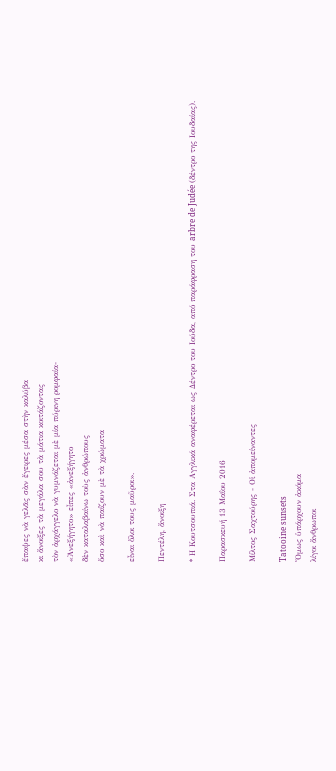ἔπαψες νὰ γελᾶς σὰν ἔγειρες μέσα στὴν καλύβα
κι ἄνοιξες τὰ μεγάλα σου τὰ μάτια κοιτάζοντας
τὸν ἀρχάγγελο νὰ γυμνάζεται μὲ μία πύρινη ρομφαία-
«Ἀνεξήγητο» εἶπες «ἀνεξήγητο
δὲν καταλαβαίνω τοὺς ἀνθρώπους
ὅσο καὶ νὰ παίζουν μὲ τὰ χρώματα

εἶναι ὅλοι τους μαῦροι».

Πεντέλη, ἄνοιξη

* Η Κουτσουπιά. Στα Αγγλικά αναφέρεται ως Δέντρο του Ιούδα, από παράφραση του arbre de Judée (δέντρο της Ιουδαίας).

Παρασκευή 13 Μαΐου 2016

Μίλτος Σαχτούρης - Οἱ ἀπομείναντες

Tatooine sunsets
Ὅμως ὑπάρχουν ἀκόμα
λίγοι ἄνθρωποι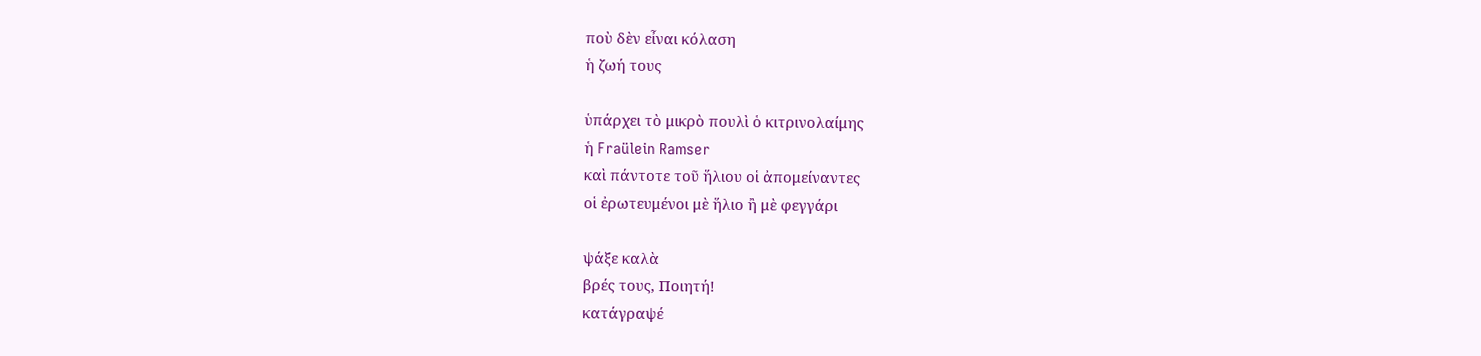ποὺ δὲν εἶναι κόλαση
ἡ ζωή τους

ὑπάρχει τὸ μικρὸ πουλὶ ὁ κιτρινολαίμης
ἡ Fraülein Ramser
καὶ πάντοτε τοῦ ἥλιου οἱ ἀπομείναντες
οἱ ἐρωτευμένοι μὲ ἥλιο ἢ μὲ φεγγάρι

ψάξε καλὰ
βρές τους, Ποιητή!
κατάγραψέ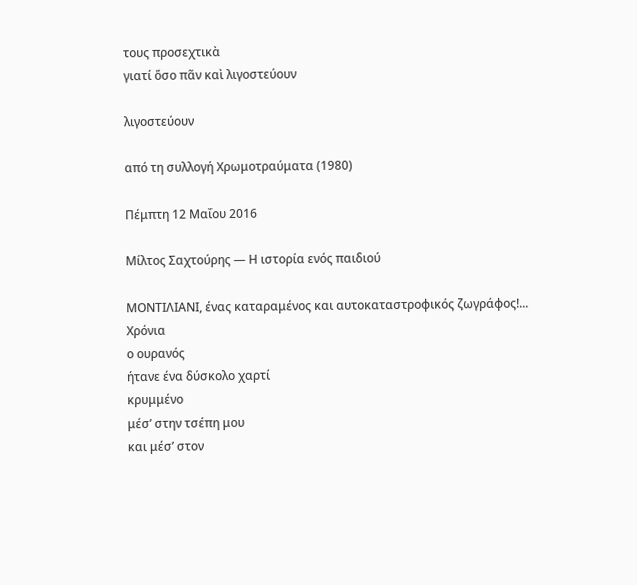τους προσεχτικὰ
γιατί ὅσο πᾶν καὶ λιγοστεύουν

λιγοστεύουν

από τη συλλογή Χρωμοτραύματα (1980)

Πέμπτη 12 Μαΐου 2016

Μίλτος Σαχτούρης — Η ιστορία ενός παιδιού

ΜΟΝΤΙΛΙΑΝΙ, ένας καταραμένος και αυτοκαταστροφικός ζωγράφος!...
Χρόνια
ο ουρανός
ήτανε ένα δύσκολο χαρτί
κρυμμένο
μέσ’ στην τσέπη μου
και μέσ’ στον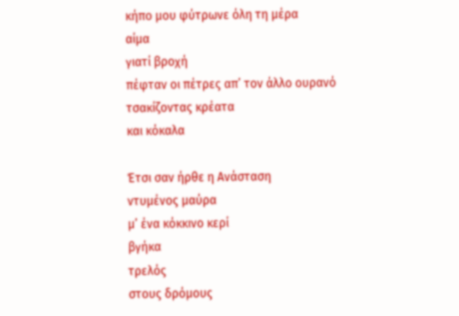κήπο μου φύτρωνε όλη τη μέρα
αίμα
γιατί βροχή
πέφταν οι πέτρες απ’ τον άλλο ουρανό
τσακίζοντας κρέατα
και κόκαλα

Έτσι σαν ήρθε η Ανάσταση
ντυμένος μαύρα
μ’ ένα κόκκινο κερί
βγήκα
τρελός
στους δρόμους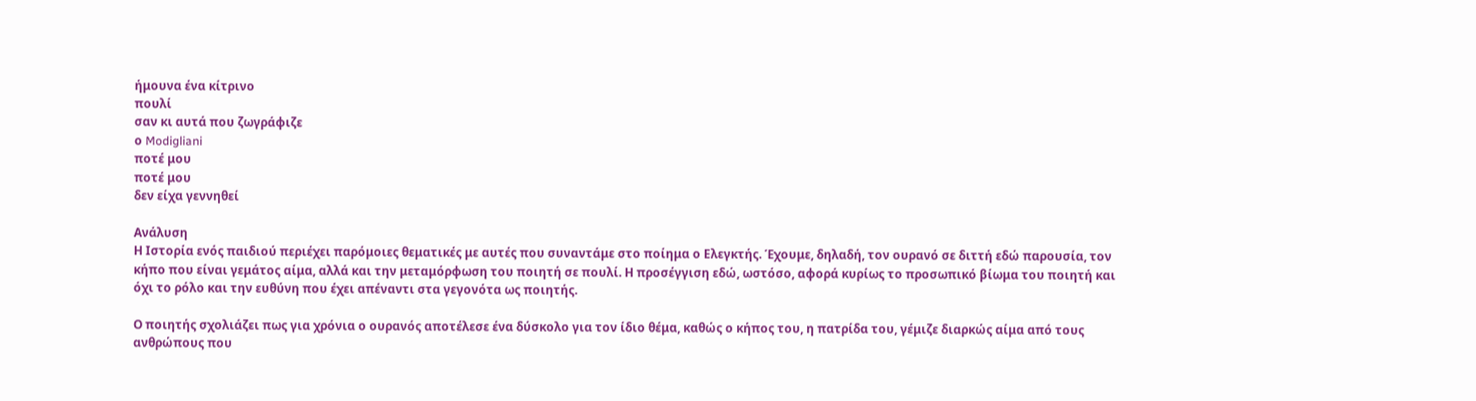ήμουνα ένα κίτρινο
πουλί
σαν κι αυτά που ζωγράφιζε
ο Modigliani
ποτέ μου
ποτέ μου
δεν είχα γεννηθεί

Ανάλυση
Η Ιστορία ενός παιδιού περιέχει παρόμοιες θεματικές με αυτές που συναντάμε στο ποίημα ο Ελεγκτής. Έχουμε, δηλαδή, τον ουρανό σε διττή εδώ παρουσία, τον κήπο που είναι γεμάτος αίμα, αλλά και την μεταμόρφωση του ποιητή σε πουλί. Η προσέγγιση εδώ, ωστόσο, αφορά κυρίως το προσωπικό βίωμα του ποιητή και όχι το ρόλο και την ευθύνη που έχει απέναντι στα γεγονότα ως ποιητής.

Ο ποιητής σχολιάζει πως για χρόνια ο ουρανός αποτέλεσε ένα δύσκολο για τον ίδιο θέμα, καθώς ο κήπος του, η πατρίδα του, γέμιζε διαρκώς αίμα από τους ανθρώπους που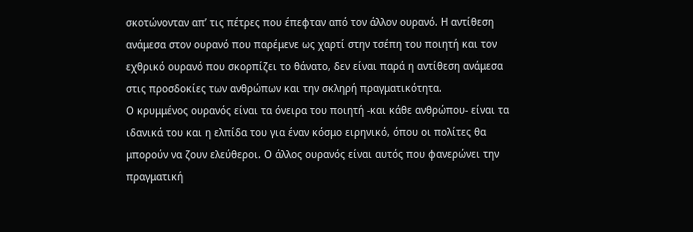σκοτώνονταν απ’ τις πέτρες που έπεφταν από τον άλλον ουρανό. Η αντίθεση ανάμεσα στον ουρανό που παρέμενε ως χαρτί στην τσέπη του ποιητή και τον εχθρικό ουρανό που σκορπίζει το θάνατο, δεν είναι παρά η αντίθεση ανάμεσα στις προσδοκίες των ανθρώπων και την σκληρή πραγματικότητα.
Ο κρυμμένος ουρανός είναι τα όνειρα του ποιητή -και κάθε ανθρώπου- είναι τα ιδανικά του και η ελπίδα του για έναν κόσμο ειρηνικό, όπου οι πολίτες θα μπορούν να ζουν ελεύθεροι. Ο άλλος ουρανός είναι αυτός που φανερώνει την πραγματική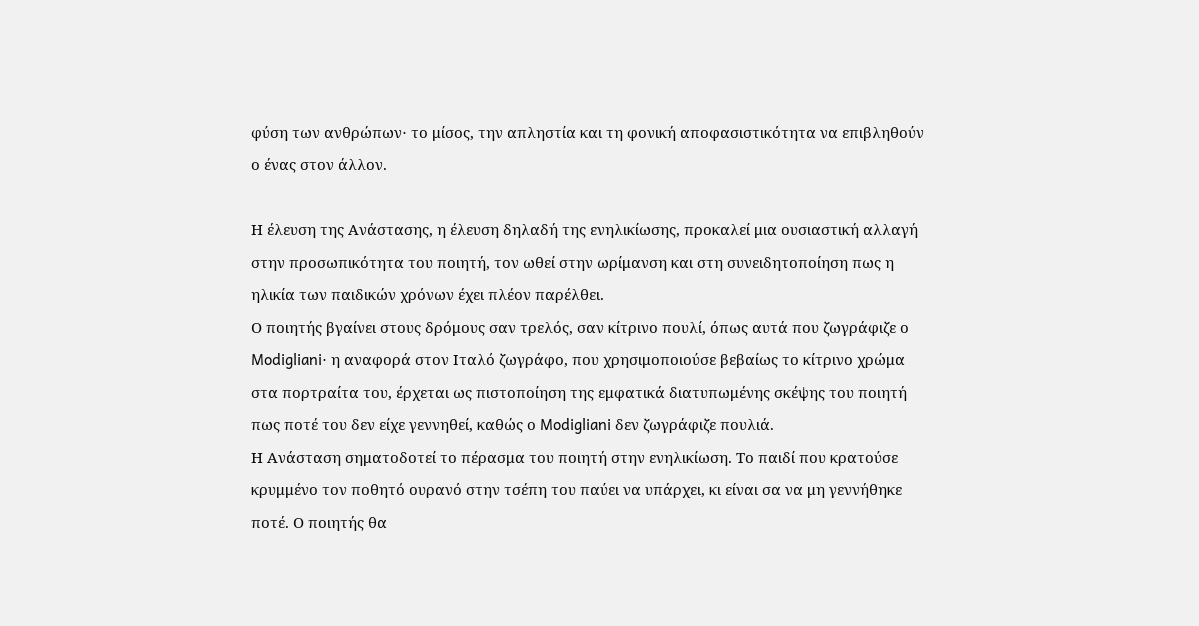φύση των ανθρώπων∙ το μίσος, την απληστία και τη φονική αποφασιστικότητα να επιβληθούν ο ένας στον άλλον.

Η έλευση της Ανάστασης, η έλευση δηλαδή της ενηλικίωσης, προκαλεί μια ουσιαστική αλλαγή στην προσωπικότητα του ποιητή, τον ωθεί στην ωρίμανση και στη συνειδητοποίηση πως η ηλικία των παιδικών χρόνων έχει πλέον παρέλθει.
Ο ποιητής βγαίνει στους δρόμους σαν τρελός, σαν κίτρινο πουλί, όπως αυτά που ζωγράφιζε ο Modigliani∙ η αναφορά στον Ιταλό ζωγράφο, που χρησιμοποιούσε βεβαίως το κίτρινο χρώμα στα πορτραίτα του, έρχεται ως πιστοποίηση της εμφατικά διατυπωμένης σκέψης του ποιητή πως ποτέ του δεν είχε γεννηθεί, καθώς ο Modigliani δεν ζωγράφιζε πουλιά.
Η Ανάσταση σηματοδοτεί το πέρασμα του ποιητή στην ενηλικίωση. Το παιδί που κρατούσε κρυμμένο τον ποθητό ουρανό στην τσέπη του παύει να υπάρχει, κι είναι σα να μη γεννήθηκε ποτέ. Ο ποιητής θα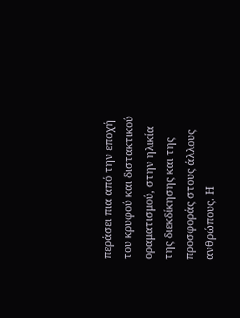περάσει πια από την εποχή του κρυφού και διστακτικού οραματισμού, στην ηλικία της διεκδίκησης και της προσφοράς στους άλλους ανθρώπους. Η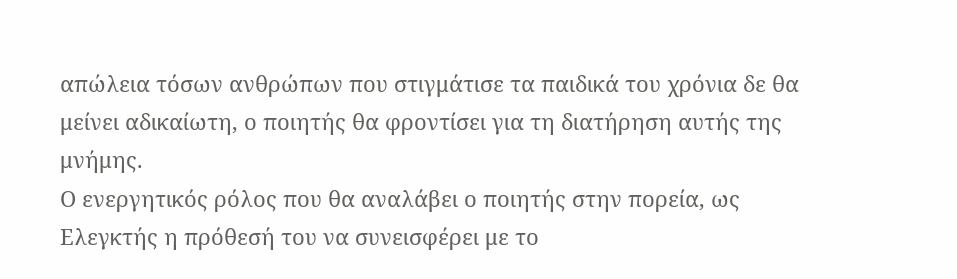απώλεια τόσων ανθρώπων που στιγμάτισε τα παιδικά του χρόνια δε θα μείνει αδικαίωτη, ο ποιητής θα φροντίσει για τη διατήρηση αυτής της μνήμης.
Ο ενεργητικός ρόλος που θα αναλάβει ο ποιητής στην πορεία, ως Ελεγκτής η πρόθεσή του να συνεισφέρει με το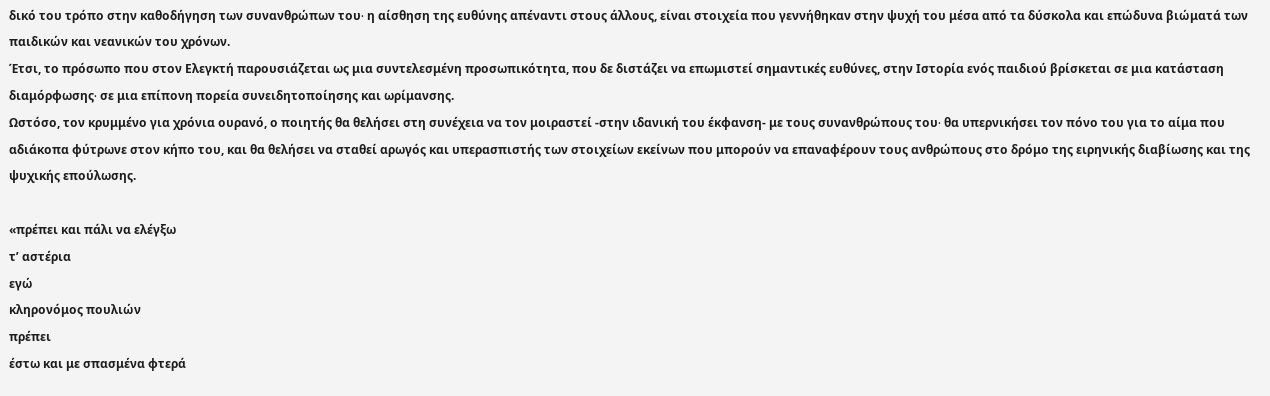δικό του τρόπο στην καθοδήγηση των συνανθρώπων του∙ η αίσθηση της ευθύνης απέναντι στους άλλους, είναι στοιχεία που γεννήθηκαν στην ψυχή του μέσα από τα δύσκολα και επώδυνα βιώματά των παιδικών και νεανικών του χρόνων.
Έτσι, το πρόσωπο που στον Ελεγκτή παρουσιάζεται ως μια συντελεσμένη προσωπικότητα, που δε διστάζει να επωμιστεί σημαντικές ευθύνες, στην Ιστορία ενός παιδιού βρίσκεται σε μια κατάσταση διαμόρφωσης∙ σε μια επίπονη πορεία συνειδητοποίησης και ωρίμανσης.
Ωστόσο, τον κρυμμένο για χρόνια ουρανό, ο ποιητής θα θελήσει στη συνέχεια να τον μοιραστεί -στην ιδανική του έκφανση- με τους συνανθρώπους του∙ θα υπερνικήσει τον πόνο του για το αίμα που αδιάκοπα φύτρωνε στον κήπο του, και θα θελήσει να σταθεί αρωγός και υπερασπιστής των στοιχείων εκείνων που μπορούν να επαναφέρουν τους ανθρώπους στο δρόμο της ειρηνικής διαβίωσης και της ψυχικής επούλωσης.

«πρέπει και πάλι να ελέγξω
τ’ αστέρια
εγώ
κληρονόμος πουλιών
πρέπει
έστω και με σπασμένα φτερά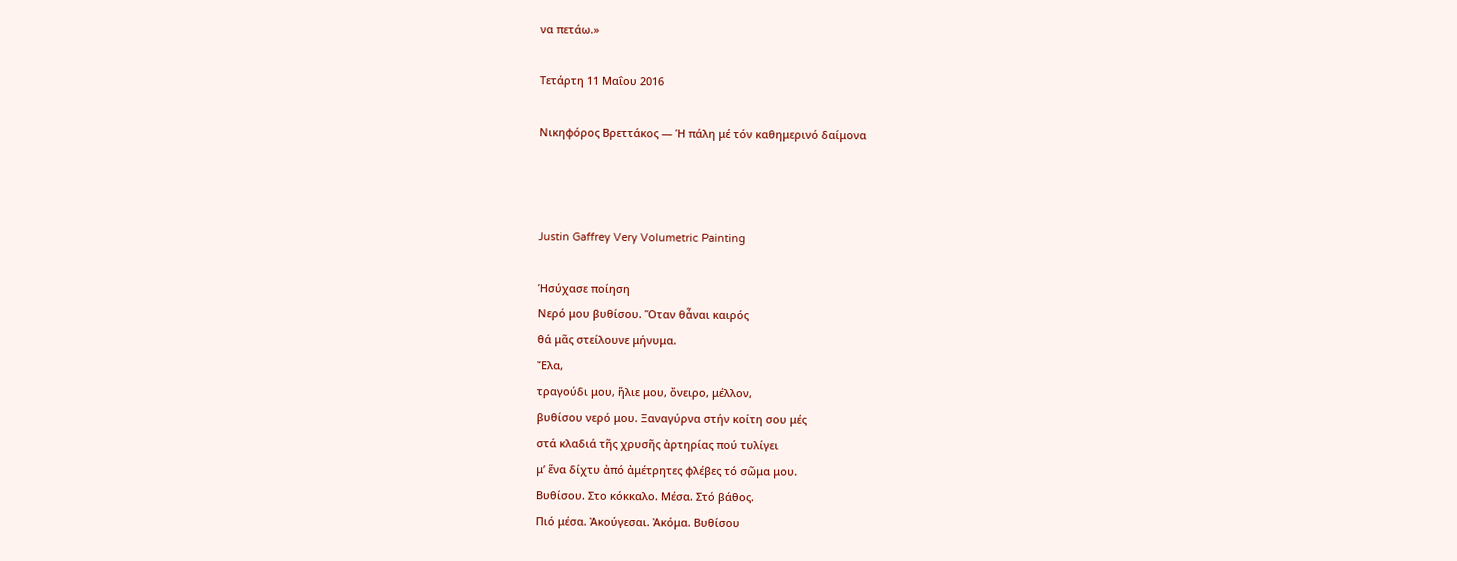να πετάω.»

Τετάρτη 11 Μαΐου 2016

Νικηφόρος Βρεττάκος — Ἡ πάλη μέ τόν καθημερινό δαίμονα



Justin Gaffrey Very Volumetric Painting

Ἡσύχασε ποίηση
Νερό μου βυθίσου. Ὅταν θἆναι καιρός
θά μᾶς στείλουνε μήνυμα.
Ἔλα,
τραγούδι μου, ἥλιε μου, ὄνειρο, μέλλον,
βυθίσου νερό μου. Ξαναγύρνα στήν κοίτη σου μές
στά κλαδιά τῆς χρυσῆς ἀρτηρίας πού τυλίγει
μ’ ἕνα δίχτυ ἀπό ἀμέτρητες φλέβες τό σῶμα μου.
Βυθίσου. Στο κόκκαλο. Μέσα. Στό βάθος.
Πιό μέσα. Ἀκούγεσαι. Ἀκόμα. Βυθίσου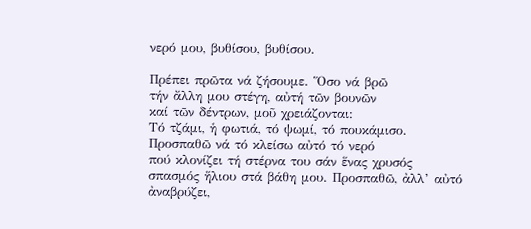νερό μου, βυθίσου, βυθίσου.

Πρέπει πρῶτα νά ζήσουμε. Ὅσο νά βρῶ
τήν ἄλλη μου στέγη, αὐτή τῶν βουνῶν
καί τῶν δέντρων, μοῦ χρειάζονται:
Τό τζάμι, ἡ φωτιά, τό ψωμί, τό πουκάμισο.
Προσπαθῶ νά τό κλείσω αὐτό τό νερό
πού κλονίζει τή στέρνα του σάν ἕνας χρυσός
σπασμός ἥλιου στά βάθη μου. Προσπαθῶ, ἀλλ’ αὐτό
ἀναβρύζει,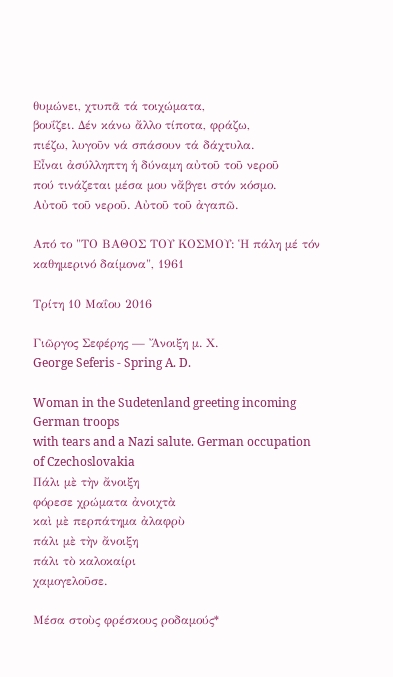θυμώνει, χτυπᾶ τά τοιχώματα,
βουΐζει. Δέν κάνω ἄλλο τίποτα, φράζω,
πιέζω, λυγοῦν νά σπάσουν τά δάχτυλα.
Εἶναι ἀσύλληπτη ἡ δύναμη αὐτοῦ τοῦ νεροῦ
πού τινάζεται μέσα μου νἄβγει στόν κόσμο.
Αὐτοῦ τοῦ νεροῦ. Αὐτοῦ τοῦ ἀγαπῶ.

Από το "ΤΟ ΒΑΘΟΣ ΤΟΥ ΚΟΣΜΟΥ: Ἡ πάλη μέ τόν καθημερινό δαίμονα", 1961

Τρίτη 10 Μαΐου 2016

Γιῶργος Σεφέρης — Ἄνοιξη μ. Χ.
George Seferis - Spring A. D.

Woman in the Sudetenland greeting incoming German troops
with tears and a Nazi salute. German occupation of Czechoslovakia
Πάλι μὲ τὴν ἄνοιξη
φόρεσε χρώματα ἀνοιχτὰ
καὶ μὲ περπάτημα ἀλαφρὺ
πάλι μὲ τὴν ἄνοιξη
πάλι τὸ καλοκαίρι
χαμογελοῦσε.

Μέσα στοὺς φρέσκους ροδαμούς*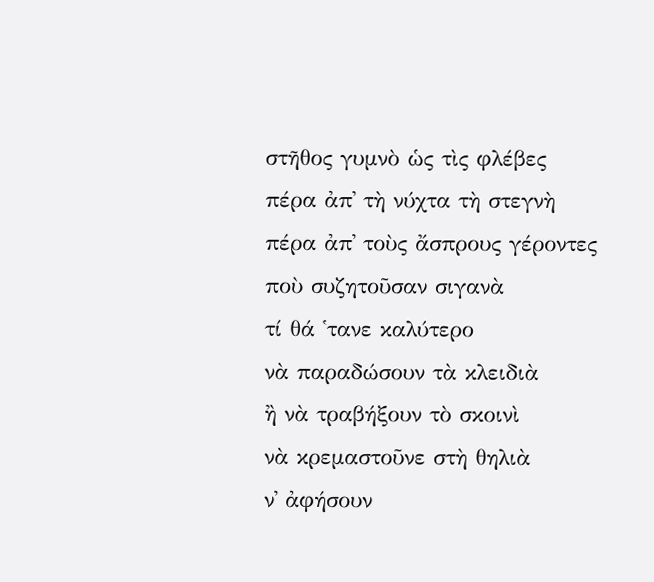στῆθος γυμνὸ ὡς τὶς φλέβες
πέρα ἀπ᾿ τὴ νύχτα τὴ στεγνὴ
πέρα ἀπ᾿ τοὺς ἄσπρους γέροντες
ποὺ συζητοῦσαν σιγανὰ
τί θά ῾τανε καλύτερο
νὰ παραδώσουν τὰ κλειδιὰ
ἢ νὰ τραβήξουν τὸ σκοινὶ
νὰ κρεμαστοῦνε στὴ θηλιὰ
ν᾿ ἀφήσουν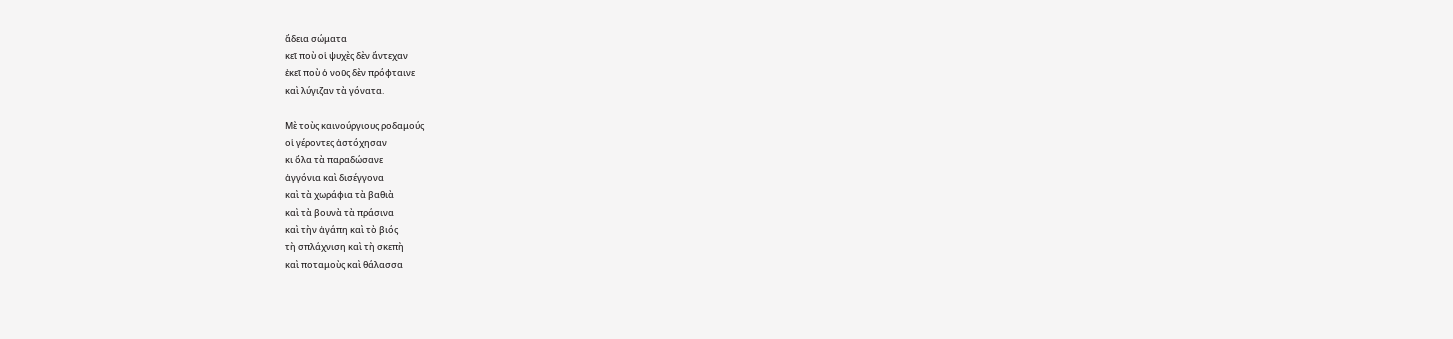ἄδεια σώματα
κεῖ ποὺ οἱ ψυχὲς δὲν ἄντεχαν
ἐκεῖ ποὺ ὁ νοῦς δὲν πρόφταινε
καὶ λύγιζαν τὰ γόνατα.

Μὲ τοὺς καινούργιους ροδαμούς
οἱ γέροντες ἀστόχησαν
κι ὅλα τὰ παραδώσανε
ἀγγόνια καὶ δισέγγονα
καὶ τὰ χωράφια τὰ βαθιὰ
καὶ τὰ βουνὰ τὰ πράσινα
καὶ τὴν ἀγάπη καὶ τὸ βιός
τὴ σπλάχνιση καὶ τὴ σκεπὴ
καὶ ποταμοὺς καὶ θάλασσα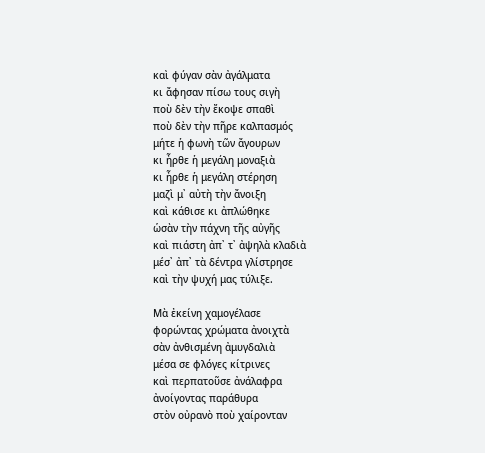καὶ φύγαν σὰν ἀγάλματα
κι ἄφησαν πίσω τους σιγὴ
ποὺ δὲν τὴν ἔκοψε σπαθὶ
ποὺ δὲν τὴν πῆρε καλπασμός
μήτε ἡ φωνὴ τῶν ἄγουρων
κι ἦρθε ἡ μεγάλη μοναξιὰ
κι ἦρθε ἡ μεγάλη στέρηση
μαζὶ μ᾿ αὐτὴ τὴν ἄνοιξη
καὶ κάθισε κι ἀπλώθηκε
ὡσὰν τὴν πάχνη τῆς αὐγῆς
καὶ πιάστη ἀπ᾿ τ᾿ ἀψηλὰ κλαδιὰ
μέσ᾿ ἀπ᾿ τὰ δέντρα γλίστρησε
καὶ τὴν ψυχή μας τύλιξε.

Μὰ ἐκείνη χαμογέλασε
φορώντας χρώματα ἀνοιχτὰ
σὰν ἀνθισμένη ἀμυγδαλιὰ
μέσα σε φλόγες κίτρινες
καὶ περπατοῦσε ἀνάλαφρα
ἀνοίγοντας παράθυρα
στὸν οὐρανὸ ποὺ χαίρονταν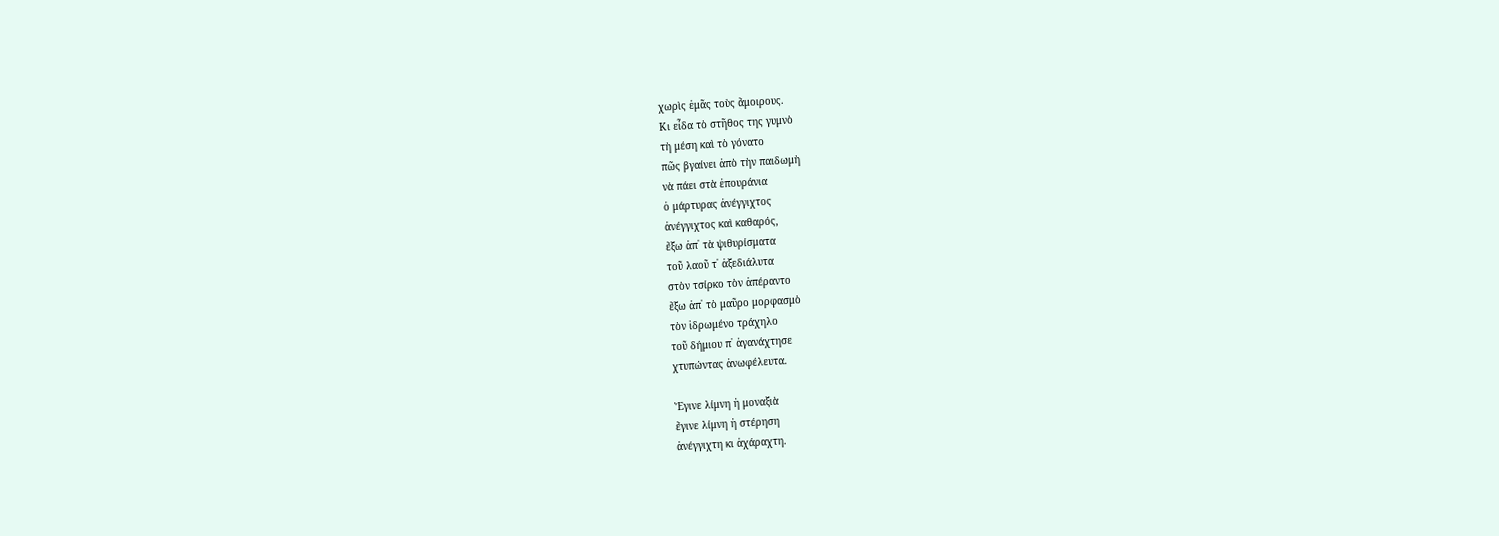χωρὶς ἐμᾶς τοὺς ἄμοιρους.
Κι εἶδα τὸ στῆθος της γυμνὸ
τὴ μέση καὶ τὸ γόνατο
πῶς βγαίνει ἀπὸ τὴν παιδωμὴ
νὰ πάει στὰ ἐπουράνια
ὁ μάρτυρας ἀνέγγιχτος
ἀνέγγιχτος καὶ καθαρός,
ἔξω ἀπ᾿ τὰ ψιθυρίσματα
τοῦ λαοῦ τ᾿ ἀξεδιάλυτα
στὸν τσίρκο τὸν ἀπέραντο
ἔξω ἀπ᾿ τὸ μαῦρο μορφασμὸ
τὸν ἱδρωμένο τράχηλο
τοῦ δήμιου π᾿ ἀγανάχτησε
χτυπώντας ἀνωφέλευτα.

Ἔγινε λίμνη ἡ μοναξιὰ
ἔγινε λίμνη ἡ στέρηση
ἀνέγγιχτη κι ἀχάραχτη.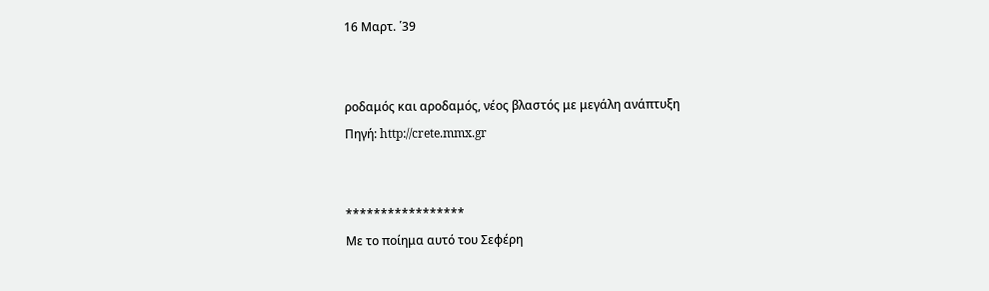16 Μαρτ. ῾39


ροδαμός και αροδαμός, νέος βλαστός με μεγάλη ανάπτυξη
Πηγή: http://crete.mmx.gr


*****************
Με το ποίημα αυτό του Σεφέρη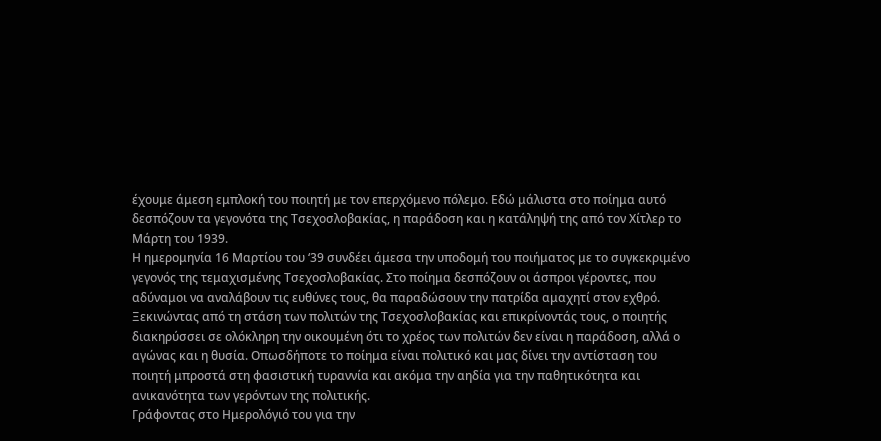έχουμε άμεση εμπλοκή του ποιητή με τον επερχόμενο πόλεμο. Εδώ μάλιστα στο ποίημα αυτό δεσπόζουν τα γεγονότα της Τσεχοσλοβακίας, η παράδοση και η κατάληψή της από τον Χίτλερ το Μάρτη του 1939.
Η ημερομηνία 16 Μαρτίου του ‘39 συνδέει άμεσα την υποδομή του ποιήματος με το συγκεκριμένο γεγονός της τεμαχισμένης Τσεχοσλοβακίας. Στο ποίημα δεσπόζουν οι άσπροι γέροντες, που αδύναμοι να αναλάβουν τις ευθύνες τους, θα παραδώσουν την πατρίδα αμαχητί στον εχθρό.
Ξεκινώντας από τη στάση των πολιτών της Τσεχοσλοβακίας και επικρίνοντάς τους, ο ποιητής διακηρύσσει σε ολόκληρη την οικουμένη ότι το χρέος των πολιτών δεν είναι η παράδοση, αλλά ο αγώνας και η θυσία. Οπωσδήποτε το ποίημα είναι πολιτικό και μας δίνει την αντίσταση του ποιητή μπροστά στη φασιστική τυραννία και ακόμα την αηδία για την παθητικότητα και ανικανότητα των γερόντων της πολιτικής.
Γράφοντας στο Ημερολόγιό του για την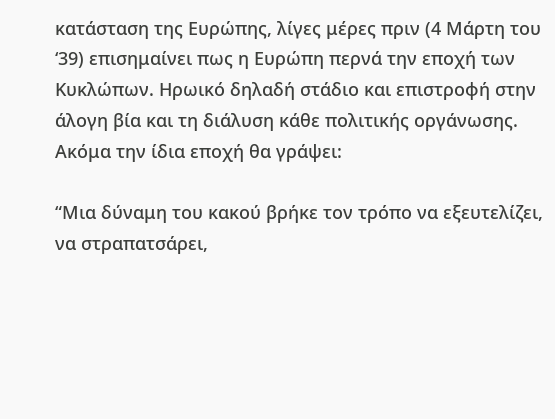κατάσταση της Ευρώπης, λίγες μέρες πριν (4 Μάρτη του ‘39) επισημαίνει πως η Ευρώπη περνά την εποχή των Κυκλώπων. Ηρωικό δηλαδή στάδιο και επιστροφή στην άλογη βία και τη διάλυση κάθε πολιτικής οργάνωσης. Ακόμα την ίδια εποχή θα γράψει:

“Μια δύναμη του κακού βρήκε τον τρόπο να εξευτελίζει, να στραπατσάρει,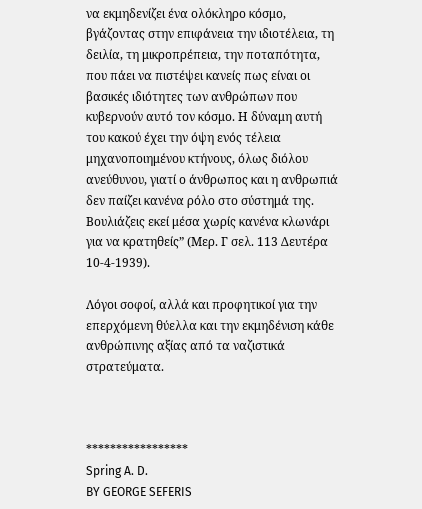να εκμηδενίζει ένα ολόκληρο κόσμο, βγάζοντας στην επιφάνεια την ιδιοτέλεια, τη δειλία, τη μικροπρέπεια, την ποταπότητα, που πάει να πιστέψει κανείς πως είναι οι βασικές ιδιότητες των ανθρώπων που κυβερνούν αυτό τον κόσμο. Η δύναμη αυτή του κακού έχει την όψη ενός τέλεια μηχανοποιημένου κτήνους, όλως διόλου ανεύθυνου, γιατί ο άνθρωπος και η ανθρωπιά δεν παίζει κανένα ρόλο στο σύστημά της. Βουλιάζεις εκεί μέσα χωρίς κανένα κλωνάρι για να κρατηθείς” (Μερ. Γ σελ. 113 Δευτέρα 10-4-1939).

Λόγοι σοφοί, αλλά και προφητικοί για την επερχόμενη θύελλα και την εκμηδένιση κάθε ανθρώπινης αξίας από τα ναζιστικά στρατεύματα.



*****************
Spring A. D.
BY GEORGE SEFERIS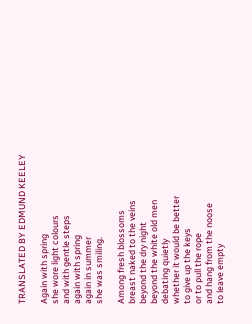TRANSLATED BY EDMUND KEELEY

Again with spring
she wore light colours
and with gentle steps
again with spring
again in summer
she was smiling.

Among fresh blossoms
breast naked to the veins
beyond the dry night
beyond the white old men
debating quietly
whether it would be better
to give up the keys
or to pull the rope
and hang from the noose
to leave empty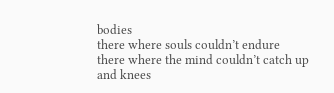bodies
there where souls couldn’t endure
there where the mind couldn’t catch up
and knees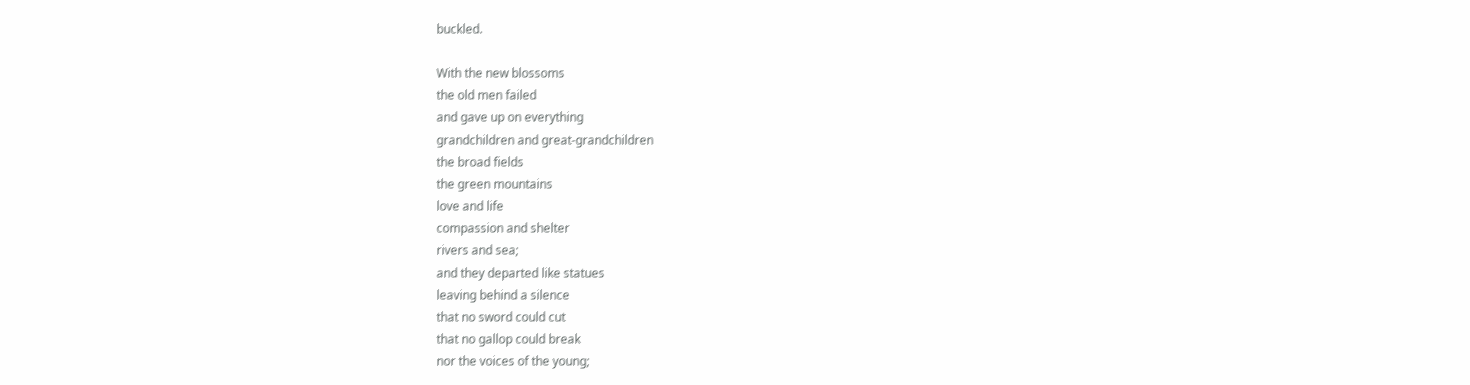buckled.

With the new blossoms
the old men failed
and gave up on everything
grandchildren and great-grandchildren
the broad fields
the green mountains
love and life
compassion and shelter
rivers and sea;
and they departed like statues
leaving behind a silence
that no sword could cut
that no gallop could break
nor the voices of the young;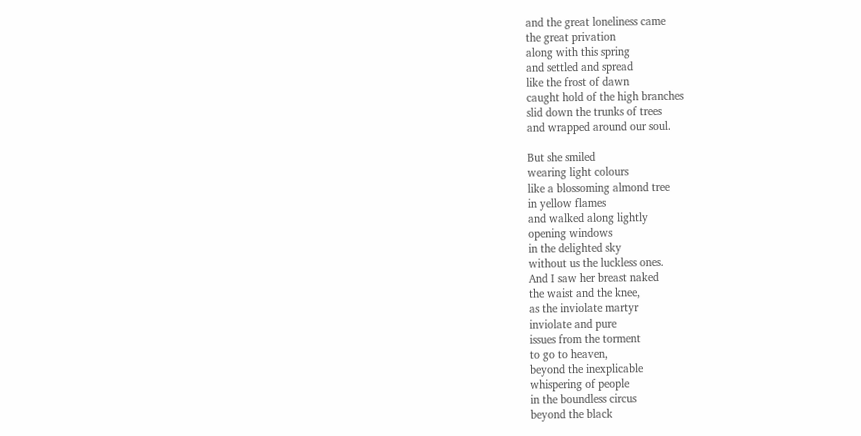and the great loneliness came
the great privation
along with this spring
and settled and spread
like the frost of dawn
caught hold of the high branches
slid down the trunks of trees
and wrapped around our soul.

But she smiled
wearing light colours
like a blossoming almond tree
in yellow flames
and walked along lightly
opening windows
in the delighted sky
without us the luckless ones.
And I saw her breast naked
the waist and the knee,
as the inviolate martyr
inviolate and pure
issues from the torment
to go to heaven,
beyond the inexplicable
whispering of people
in the boundless circus
beyond the black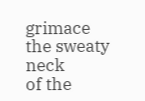grimace
the sweaty neck
of the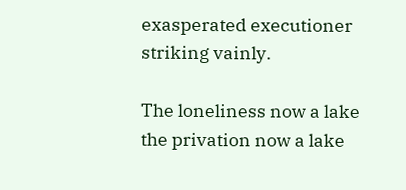exasperated executioner
striking vainly.

The loneliness now a lake
the privation now a lake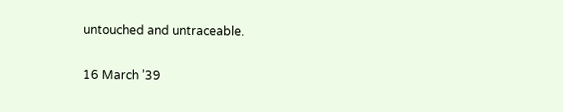untouched and untraceable.

16 March ’39